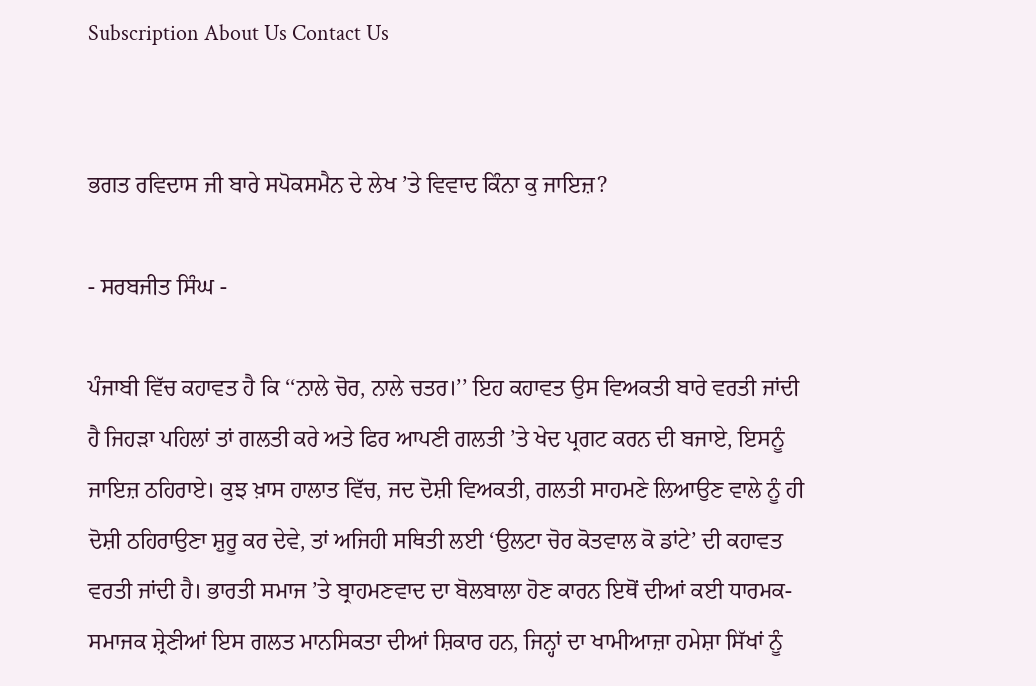Subscription About Us Contact Us


ਭਗਤ ਰਵਿਦਾਸ ਜੀ ਬਾਰੇ ਸਪੋਕਸਮੈਨ ਦੇ ਲੇਖ ’ਤੇ ਵਿਵਾਦ ਕਿੰਨਾ ਕੁ ਜਾਇਜ਼?

- ਸਰਬਜੀਤ ਸਿੰਘ -

ਪੰਜਾਬੀ ਵਿੱਚ ਕਹਾਵਤ ਹੈ ਕਿ ‘‘ਨਾਲੇ ਚੋਰ, ਨਾਲੇ ਚਤਰ।’’ ਇਹ ਕਹਾਵਤ ਉਸ ਵਿਅਕਤੀ ਬਾਰੇ ਵਰਤੀ ਜਾਂਦੀ ਹੈ ਜਿਹੜਾ ਪਹਿਲਾਂ ਤਾਂ ਗਲਤੀ ਕਰੇ ਅਤੇ ਫਿਰ ਆਪਣੀ ਗਲਤੀ ’ਤੇ ਖੇਦ ਪ੍ਰਗਟ ਕਰਨ ਦੀ ਬਜਾਏ, ਇਸਨੂੰ ਜਾਇਜ਼ ਠਹਿਰਾਏ। ਕੁਝ ਖ਼ਾਸ ਹਾਲਾਤ ਵਿੱਚ, ਜਦ ਦੋਸ਼ੀ ਵਿਅਕਤੀ, ਗਲਤੀ ਸਾਹਮਣੇ ਲਿਆਉਣ ਵਾਲੇ ਨੂੰ ਹੀ ਦੋਸ਼ੀ ਠਹਿਰਾਉਣਾ ਸ਼ੁਰੂ ਕਰ ਦੇਵੇ, ਤਾਂ ਅਜਿਹੀ ਸਥਿਤੀ ਲਈ ‘ਉਲਟਾ ਚੋਰ ਕੋਤਵਾਲ ਕੋ ਡਾਂਟੇ’ ਦੀ ਕਹਾਵਤ ਵਰਤੀ ਜਾਂਦੀ ਹੈ। ਭਾਰਤੀ ਸਮਾਜ ’ਤੇ ਬ੍ਰਾਹਮਣਵਾਦ ਦਾ ਬੋਲਬਾਲਾ ਹੋਣ ਕਾਰਨ ਇਥੋਂ ਦੀਆਂ ਕਈ ਧਾਰਮਕ-ਸਮਾਜਕ ਸ਼੍ਰੇਣੀਆਂ ਇਸ ਗਲਤ ਮਾਨਸਿਕਤਾ ਦੀਆਂ ਸ਼ਿਕਾਰ ਹਨ, ਜਿਨ੍ਹਾਂ ਦਾ ਖਾਮੀਆਜ਼ਾ ਹਮੇਸ਼ਾ ਸਿੱਖਾਂ ਨੂੰ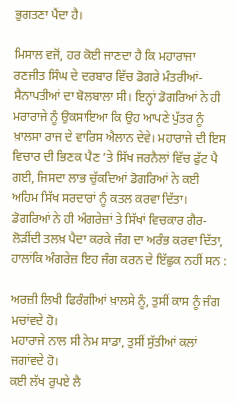ਭੁਗਤਣਾ ਪੈਂਦਾ ਹੈ।

ਮਿਸਾਲ ਵਜੋਂ, ਹਰ ਕੋਈ ਜਾਣਦਾ ਹੈ ਕਿ ਮਹਾਰਾਜਾ ਰਣਜੀਤ ਸਿੰਘ ਦੇ ਦਰਬਾਰ ਵਿੱਚ ਡੋਗਰੇ ਮੰਤਰੀਆਂ-ਸੈਨਾਪਤੀਆਂ ਦਾ ਬੋਲਬਾਲਾ ਸੀ। ਇਨ੍ਹਾਂ ਡੋਗਰਿਆਂ ਨੇ ਹੀ ਮਰਾਰਾਜੇ ਨੂੰ ਉਕਸਾਇਆ ਕਿ ਉਹ ਆਪਣੇ ਪੁੱਤਰ ਨੂੰ ਖ਼ਾਲਸਾ ਰਾਜ ਦੇ ਵਾਰਿਸ ਐਲਾਨ ਦੇਵੇ। ਮਹਾਰਾਜੇ ਦੀ ਇਸ ਵਿਚਾਰ ਦੀ ਭਿਣਕ ਪੈਣ ’ਤੇ ਸਿੱਖ ਜਰਨੈਲਾਂ ਵਿੱਚ ਫੁੱਟ ਪੈ ਗਈ, ਜਿਸਦਾ ਲਾਭ ਚੁੱਕਦਿਆਂ ਡੋਗਰਿਆਂ ਨੇ ਕਈ ਅਹਿਮ ਸਿੱਖ ਸਰਦਾਰਾਂ ਨੂੰ ਕਤਲ ਕਰਵਾ ਦਿੱਤਾ। ਡੋਗਰਿਆਂ ਨੇ ਹੀ ਅੰਗਰੇਜ਼ਾਂ ਤੇ ਸਿੱਖਾਂ ਵਿਚਕਾਰ ਗੈਰ-ਲੋੜੀਂਦੀ ਤਲਖ਼ ਪੈਦਾ ਕਰਕੇ ਜੰਗ ਦਾ ਅਰੰਭ ਕਰਵਾ ਦਿੱਤਾ, ਹਾਲਾਂਕਿ ਅੰਗਰੇਜ਼ ਇਹ ਜੰਗ ਕਰਨ ਦੇ ਇੱਛੁਕ ਨਹੀਂ ਸਨ :

ਅਰਜ਼ੀ ਲਿਖੀ ਫਿਰੰਗੀਆਂ ਖ਼ਾਲਸੇ ਨੂੰ, ਤੁਸੀਂ ਕਾਸ ਨੂੰ ਜੰਗ ਮਚਾਂਵਦੇ ਹੋ।
ਮਹਾਰਾਜੇ ਨਾਲ ਸੀ ਨੇਮ ਸਾਡਾ, ਤੁਸੀਂ ਸੁੱਤੀਆਂ ਕਲਾਂ ਜਗਾਂਵਦੇ ਹੋ।
ਕਈ ਲੱਖ ਰੁਪਏ ਲੈ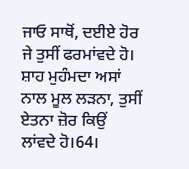ਜਾਓ ਸਾਥੋਂ, ਦਈਏ ਹੋਰ ਜੇ ਤੁਸੀਂ ਫਰਮਾਂਵਦੇ ਹੋ।
ਸ਼ਾਹ ਮੁਹੰਮਦਾ ਅਸਾਂ ਨਾਲ ਮੂਲ ਲੜਨਾ, ਤੁਸੀਂ ਏਤਨਾ ਜ਼ੋਰ ਕਿਉਂ ਲਾਂਵਦੇ ਹੋ।64।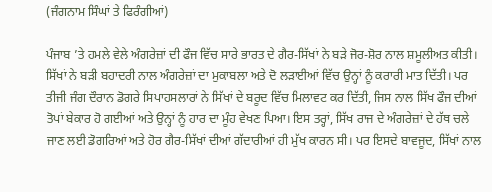(ਜੰਗਨਾਮ ਸਿੰਘਾਂ ਤੇ ਫਿਰੰਗੀਆਂ)

ਪੰਜਾਬ ’ਤੇ ਹਮਲੇ ਵੇਲੇ ਅੰਗਰੇਜ਼ਾਂ ਦੀ ਫੌਜ ਵਿੱਚ ਸਾਰੇ ਭਾਰਤ ਦੇ ਗੈਰ-ਸਿੱਖਾਂ ਨੇ ਬੜੇ ਜੋਰ-ਸ਼ੋਰ ਨਾਲ ਸ਼ਮੂਲੀਅਤ ਕੀਤੀ। ਸਿੱਖਾਂ ਨੇ ਬੜੀ ਬਹਾਦਰੀ ਨਾਲ ਅੰਗਰੇਜ਼ਾਂ ਦਾ ਮੁਕਾਬਲਾ ਅਤੇ ਦੋ ਲੜਾਈਆਂ ਵਿੱਚ ਉਨ੍ਹਾਂ ਨੂੰ ਕਰਾਰੀ ਮਾਤ ਦਿੱਤੀ। ਪਰ ਤੀਜੀ ਜੰਗ ਦੌਰਾਨ ਡੋਗਰੇ ਸਿਪਾਹਸਲਾਰਾਂ ਨੇ ਸਿੱਖਾਂ ਦੇ ਬਰੂਦ ਵਿੱਚ ਮਿਲਾਵਟ ਕਰ ਦਿੱਤੀ, ਜਿਸ ਨਾਲ ਸਿੱਖ ਫੌਜ ਦੀਆਂ ਤੋਪਾਂ ਬੇਕਾਰ ਹੋ ਗਈਆਂ ਅਤੇ ਉਨ੍ਹਾਂ ਨੂੰ ਹਾਰ ਦਾ ਮੂੰਹ ਵੇਖਣ ਪਿਆ। ਇਸ ਤਰ੍ਹਾਂ, ਸਿੱਖ ਰਾਜ ਦੇ ਅੰਗਰੇਜ਼ਾਂ ਦੇ ਹੱਥ ਚਲੇ ਜਾਣ ਲਈ ਡੋਗਰਿਆਂ ਅਤੇ ਹੋਰ ਗੈਰ-ਸਿੱਖਾਂ ਦੀਆਂ ਗੱਦਾਰੀਆਂ ਹੀ ਮੁੱਖ ਕਾਰਨ ਸੀ। ਪਰ ਇਸਦੇ ਬਾਵਜੂਦ, ਸਿੱਖਾਂ ਨਾਲ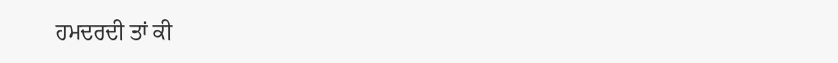ਹਮਦਰਦੀ ਤਾਂ ਕੀ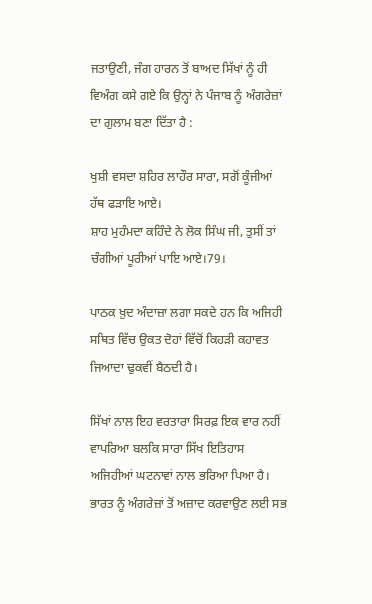ਜਤਾਉਣੀ, ਜੰਗ ਹਾਰਨ ਤੋਂ ਬਾਅਦ ਸਿੱਖਾਂ ਨੂੰ ਹੀ ਵਿਅੰਗ ਕਸੇ ਗਏ ਕਿ ਉਨ੍ਹਾਂ ਨੇ ਪੰਜਾਬ ਨੂੰ ਅੰਗਰੇਜ਼ਾਂ ਦਾ ਗੁਲਾਮ ਬਣਾ ਦਿੱਤਾ ਹੈ :

ਖੁਸ਼ੀ ਵਸਦਾ ਸ਼ਹਿਰ ਲਾਹੌਰ ਸਾਰਾ, ਸਗੋਂ ਕੂੰਜੀਆਂ ਹੱਥ ਫੜਾਇ ਆਏ।
ਸ਼ਾਹ ਮੁਹੰਮਦਾ ਕਹਿੰਦੇ ਨੇ ਲੋਕ ਸਿੰਘ ਜੀ, ਤੁਸੀਂ ਤਾਂ ਚੰਗੀਆਂ ਪੂਰੀਆਂ ਪਾਇ ਆਏ।79।

ਪਾਠਕ ਖ਼ੁਦ ਅੰਦਾਜ਼ਾ ਲਗਾ ਸਕਦੇ ਹਨ ਕਿ ਅਜਿਹੀ ਸਥਿਤ ਵਿੱਚ ਉਕਤ ਦੋਹਾਂ ਵਿੱਚੋਂ ਕਿਹੜੀ ਕਹਾਵਤ ਜਿਆਦਾ ਢੁਕਵੀਂ ਬੈਠਦੀ ਹੈ।

ਸਿੱਖਾਂ ਨਾਲ ਇਹ ਵਰਤਾਰਾ ਸਿਰਫ਼ ਇਕ ਵਾਰ ਨਹੀਂ ਵਾਪਰਿਆ ਬਲਕਿ ਸਾਰਾ ਸਿੱਖ ਇਤਿਹਾਸ ਅਜਿਹੀਆਂ ਘਟਨਾਵਾਂ ਨਾਲ ਭਰਿਆ ਪਿਆ ਹੈ। ਭਾਰਤ ਨੂੰ ਅੰਗਰੇਜ਼ਾਂ ਤੋਂ ਅਜ਼ਾਦ ਕਰਵਾਉਣ ਲਈ ਸਭ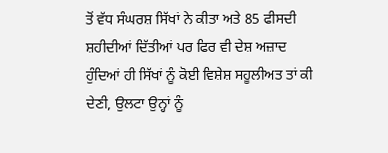ਤੋਂ ਵੱਧ ਸੰਘਰਸ਼ ਸਿੱਖਾਂ ਨੇ ਕੀਤਾ ਅਤੇ 85 ਫੀਸਦੀ ਸ਼ਹੀਦੀਆਂ ਦਿੱਤੀਆਂ ਪਰ ਫਿਰ ਵੀ ਦੇਸ਼ ਅਜ਼ਾਦ ਹੁੰਦਿਆਂ ਹੀ ਸਿੱਖਾਂ ਨੂੰ ਕੋਈ ਵਿਸ਼ੇਸ਼ ਸਹੂਲੀਅਤ ਤਾਂ ਕੀ ਦੇਣੀ, ਉਲਟਾ ਉਨ੍ਹਾਂ ਨੂੰ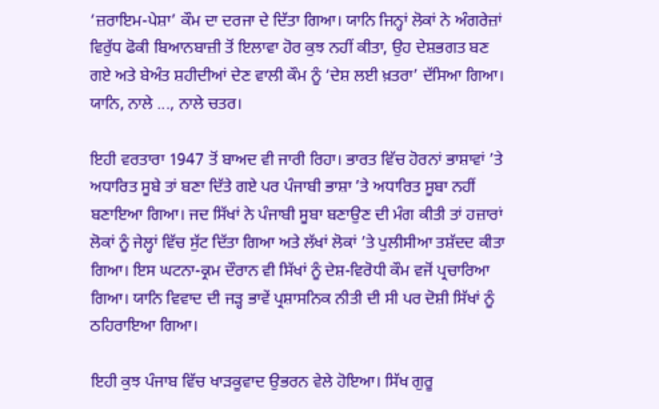‘ਜ਼ਰਾਇਮ-ਪੇਸ਼ਾ’ ਕੌਮ ਦਾ ਦਰਜਾ ਦੇ ਦਿੱਤਾ ਗਿਆ। ਯਾਨਿ ਜਿਨ੍ਹਾਂ ਲੋਕਾਂ ਨੇ ਅੰਗਰੇਜ਼ਾਂ ਵਿਰੁੱਧ ਫੋਕੀ ਬਿਆਨਬਾਜ਼ੀ ਤੋਂ ਇਲਾਵਾ ਹੋਰ ਕੁਝ ਨਹੀਂ ਕੀਤਾ, ਉਹ ਦੇਸ਼ਭਗਤ ਬਣ ਗਏ ਅਤੇ ਬੇਅੰਤ ਸ਼ਹੀਦੀਆਂ ਦੇਣ ਵਾਲੀ ਕੌਮ ਨੂੰ ‘ਦੇਸ਼ ਲਈ ਖ਼ਤਰਾ’ ਦੱਸਿਆ ਗਿਆ। ਯਾਨਿ, ਨਾਲੇ ..., ਨਾਲੇ ਚਤਰ।

ਇਹੀ ਵਰਤਾਰਾ 1947 ਤੋਂ ਬਾਅਦ ਵੀ ਜਾਰੀ ਰਿਹਾ। ਭਾਰਤ ਵਿੱਚ ਹੋਰਨਾਂ ਭਾਸ਼ਾਵਾਂ ’ਤੇ ਅਧਾਰਿਤ ਸੂਬੇ ਤਾਂ ਬਣਾ ਦਿੱਤੇ ਗਏ ਪਰ ਪੰਜਾਬੀ ਭਾਸ਼ਾ ’ਤੇ ਅਧਾਰਿਤ ਸੂਬਾ ਨਹੀਂ ਬਣਾਇਆ ਗਿਆ। ਜਦ ਸਿੱਖਾਂ ਨੇ ਪੰਜਾਬੀ ਸੂਬਾ ਬਣਾਉਣ ਦੀ ਮੰਗ ਕੀਤੀ ਤਾਂ ਹਜ਼ਾਰਾਂ ਲੋਕਾਂ ਨੂੰ ਜੇਲ੍ਹਾਂ ਵਿੱਚ ਸੁੱਟ ਦਿੱਤਾ ਗਿਆ ਅਤੇ ਲੱਖਾਂ ਲੋਕਾਂ ’ਤੇ ਪੁਲੀਸੀਆ ਤਸ਼ੱਦਦ ਕੀਤਾ ਗਿਆ। ਇਸ ਘਟਨਾ-ਕ੍ਰਮ ਦੌਰਾਨ ਵੀ ਸਿੱਖਾਂ ਨੂੰ ਦੇਸ਼-ਵਿਰੋਧੀ ਕੌਮ ਵਜੋਂ ਪ੍ਰਚਾਰਿਆ ਗਿਆ। ਯਾਨਿ ਵਿਵਾਦ ਦੀ ਜੜ੍ਹ ਭਾਵੇਂ ਪ੍ਰਸ਼ਾਸਨਿਕ ਨੀਤੀ ਦੀ ਸੀ ਪਰ ਦੋਸ਼ੀ ਸਿੱਖਾਂ ਨੂੰ ਠਹਿਰਾਇਆ ਗਿਆ।

ਇਹੀ ਕੁਝ ਪੰਜਾਬ ਵਿੱਚ ਖਾੜਕੂਵਾਦ ਉਭਰਨ ਵੇਲੇ ਹੋਇਆ। ਸਿੱਖ ਗੁਰੂ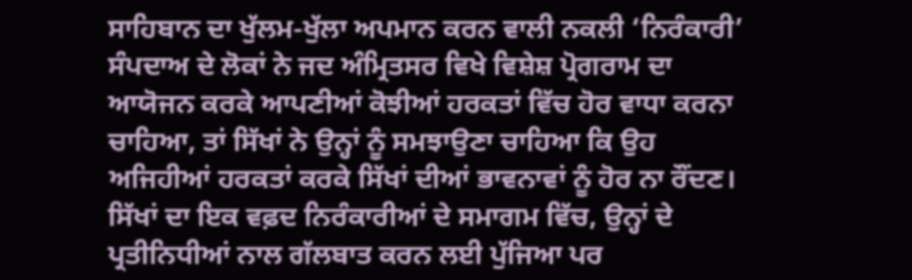ਸਾਹਿਬਾਨ ਦਾ ਖੁੱਲਮ-ਖੁੱਲਾ ਅਪਮਾਨ ਕਰਨ ਵਾਲੀ ਨਕਲੀ ‘ਨਿਰੰਕਾਰੀ’ ਸੰਪਦਾਅ ਦੇ ਲੋਕਾਂ ਨੇ ਜਦ ਅੰਮ੍ਰਿਤਸਰ ਵਿਖੇ ਵਿਸ਼ੇਸ਼ ਪ੍ਰੋਗਰਾਮ ਦਾ ਆਯੋਜਨ ਕਰਕੇ ਆਪਣੀਆਂ ਕੋਝੀਆਂ ਹਰਕਤਾਂ ਵਿੱਚ ਹੋਰ ਵਾਧਾ ਕਰਨਾ ਚਾਹਿਆ, ਤਾਂ ਸਿੱਖਾਂ ਨੇ ਉਨ੍ਹਾਂ ਨੂੰ ਸਮਝਾਉਣਾ ਚਾਹਿਆ ਕਿ ਉਹ ਅਜਿਹੀਆਂ ਹਰਕਤਾਂ ਕਰਕੇ ਸਿੱਖਾਂ ਦੀਆਂ ਭਾਵਨਾਵਾਂ ਨੂੰ ਹੋਰ ਨਾ ਰੌਂਦਣ। ਸਿੱਖਾਂ ਦਾ ਇਕ ਵਫ਼ਦ ਨਿਰੰਕਾਰੀਆਂ ਦੇ ਸਮਾਗਮ ਵਿੱਚ, ਉਨ੍ਹਾਂ ਦੇ ਪ੍ਰਤੀਨਿਧੀਆਂ ਨਾਲ ਗੱਲਬਾਤ ਕਰਨ ਲਈ ਪੁੱਜਿਆ ਪਰ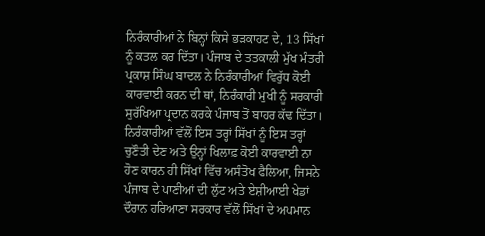ਨਿਰੰਕਾਰੀਆਂ ਨੇ ਬਿਨ੍ਹਾਂ ਕਿਸੇ ਭੜਕਾਹਟ ਦੇ, 13 ਸਿੱਖਾਂ ਨੂੰ ਕਤਲ ਕਰ ਦਿੱਤਾ। ਪੰਜਾਬ ਦੇ ਤਤਕਾਲੀ ਮੁੱਖ ਮੰਤਰੀ ਪ੍ਰਕਾਸ਼ ਸਿੰਘ ਬਾਦਲ ਨੇ ਨਿਰੰਕਾਰੀਆਂ ਵਿਰੁੱਧ ਕੋਈ ਕਾਰਵਾਈ ਕਰਨ ਦੀ ਥਾਂ, ਨਿਰੰਕਾਰੀ ਮੁਖੀ ਨੂੰ ਸਰਕਾਰੀ ਸੁਰੱਖਿਆ ਪ੍ਰਦਾਨ ਕਰਕੇ ਪੰਜਾਬ ਤੋਂ ਬਾਹਰ ਕੱਢ ਦਿੱਤਾ। ਨਿਰੰਕਾਰੀਆਂ ਵੱਲੋਂ ਇਸ ਤਰ੍ਹਾਂ ਸਿੱਖਾਂ ਨੂੰ ਇਸ ਤਰ੍ਹਾਂ ਚੁਣੌਤੀ ਦੇਣ ਅਤੇ ਉਨ੍ਹਾਂ ਖਿਲਾਫ਼ ਕੋਈ ਕਾਰਵਾਈ ਨਾ ਹੋਣ ਕਾਰਨ ਹੀ ਸਿੱਖਾਂ ਵਿੱਚ ਅਸੰਤੋਖ ਫੈਲਿਆ, ਜਿਸਨੇ ਪੰਜਾਬ ਦੇ ਪਾਣੀਆਂ ਦੀ ਲੁੱਟ ਅਤੇ ਏਸ਼ੀਆਈ ਖੇਡਾਂ ਦੌਰਾਨ ਹਰਿਆਣਾ ਸਰਕਾਰ ਵੱਲੋਂ ਸਿੱਖਾਂ ਦੇ ਅਪਮਾਨ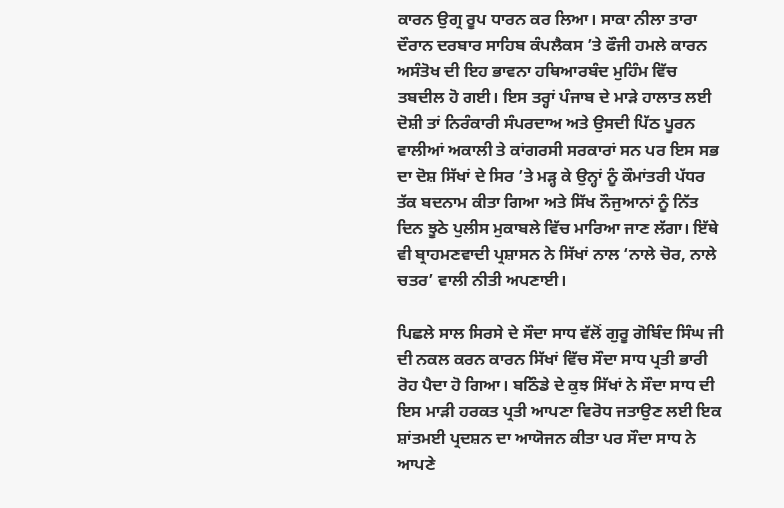ਕਾਰਨ ਉਗ੍ਰ ਰੂਪ ਧਾਰਨ ਕਰ ਲਿਆ। ਸਾਕਾ ਨੀਲਾ ਤਾਰਾ ਦੌਰਾਨ ਦਰਬਾਰ ਸਾਹਿਬ ਕੰਪਲੈਕਸ ’ਤੇ ਫੌਜੀ ਹਮਲੇ ਕਾਰਨ ਅਸੰਤੋਖ ਦੀ ਇਹ ਭਾਵਨਾ ਹਥਿਆਰਬੰਦ ਮੁਹਿੰਮ ਵਿੱਚ ਤਬਦੀਲ ਹੋ ਗਈ। ਇਸ ਤਰ੍ਹਾਂ ਪੰਜਾਬ ਦੇ ਮਾੜੇ ਹਾਲਾਤ ਲਈ ਦੋਸ਼ੀ ਤਾਂ ਨਿਰੰਕਾਰੀ ਸੰਪਰਦਾਅ ਅਤੇ ਉਸਦੀ ਪਿੱਠ ਪੂਰਨ ਵਾਲੀਆਂ ਅਕਾਲੀ ਤੇ ਕਾਂਗਰਸੀ ਸਰਕਾਰਾਂ ਸਨ ਪਰ ਇਸ ਸਭ ਦਾ ਦੋਸ਼ ਸਿੱਖਾਂ ਦੇ ਸਿਰ ’ਤੇ ਮੜ੍ਹ ਕੇ ਉਨ੍ਹਾਂ ਨੂੰ ਕੌਮਾਂਤਰੀ ਪੱਧਰ ਤੱਕ ਬਦਨਾਮ ਕੀਤਾ ਗਿਆ ਅਤੇ ਸਿੱਖ ਨੌਜੁਆਨਾਂ ਨੂੰ ਨਿੱਤ ਦਿਨ ਝੂਠੇ ਪੁਲੀਸ ਮੁਕਾਬਲੇ ਵਿੱਚ ਮਾਰਿਆ ਜਾਣ ਲੱਗਾ। ਇੱਥੇ ਵੀ ਬ੍ਰਾਹਮਣਵਾਦੀ ਪ੍ਰਸ਼ਾਸਨ ਨੇ ਸਿੱਖਾਂ ਨਾਲ ‘ਨਾਲੇ ਚੋਰ, ਨਾਲੇ ਚਤਰ’ ਵਾਲੀ ਨੀਤੀ ਅਪਣਾਈ।

ਪਿਛਲੇ ਸਾਲ ਸਿਰਸੇ ਦੇ ਸੌਦਾ ਸਾਧ ਵੱਲੋਂ ਗੁਰੂ ਗੋਬਿੰਦ ਸਿੰਘ ਜੀ ਦੀ ਨਕਲ ਕਰਨ ਕਾਰਨ ਸਿੱਖਾਂ ਵਿੱਚ ਸੌਦਾ ਸਾਧ ਪ੍ਰਤੀ ਭਾਰੀ ਰੋਹ ਪੈਦਾ ਹੋ ਗਿਆ। ਬਠਿੰਡੇ ਦੇ ਕੁਝ ਸਿੱਖਾਂ ਨੇ ਸੌਦਾ ਸਾਧ ਦੀ ਇਸ ਮਾੜੀ ਹਰਕਤ ਪ੍ਰਤੀ ਆਪਣਾ ਵਿਰੋਧ ਜਤਾਉਣ ਲਈ ਇਕ ਸ਼ਾਂਤਮਈ ਪ੍ਰਦਸ਼ਨ ਦਾ ਆਯੋਜਨ ਕੀਤਾ ਪਰ ਸੌਦਾ ਸਾਧ ਨੇ ਆਪਣੇ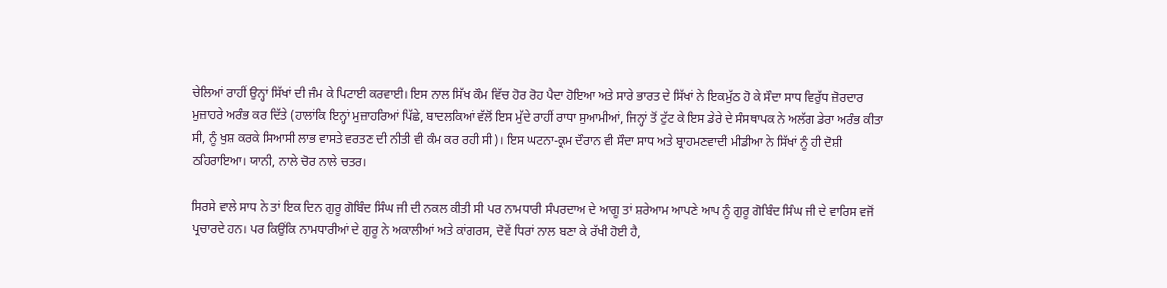ਚੇਲਿਆਂ ਰਾਹੀਂ ਉਨ੍ਹਾਂ ਸਿੱਖਾਂ ਦੀ ਜੰਮ ਕੇ ਪਿਟਾਈ ਕਰਵਾਈ। ਇਸ ਨਾਲ ਸਿੱਖ ਕੌਮ ਵਿੱਚ ਹੋਰ ਰੋਹ ਪੈਦਾ ਹੋਇਆ ਅਤੇ ਸਾਰੇ ਭਾਰਤ ਦੇ ਸਿੱਖਾਂ ਨੇ ਇਕਮੁੱਠ ਹੋ ਕੇ ਸੌਦਾ ਸਾਧ ਵਿਰੁੱਧ ਜ਼ੋਰਦਾਰ ਮੁਜ਼ਾਹਰੇ ਅਰੰਭ ਕਰ ਦਿੱਤੇ (ਹਾਲਾਂਕਿ ਇਨ੍ਹਾਂ ਮੁਜ਼ਾਹਰਿਆਂ ਪਿੱਛੇ, ਬਾਦਲਕਿਆਂ ਵੱਲੋਂ ਇਸ ਮੁੱਦੇ ਰਾਹੀਂ ਰਾਧਾ ਸੁਆਮੀਆਂ, ਜਿਨ੍ਹਾਂ ਤੋਂ ਟੁੱਟ ਕੇ ਇਸ ਡੇਰੇ ਦੇ ਸੰਸਥਾਪਕ ਨੇ ਅਲੱਗ ਡੇਰਾ ਅਰੰਭ ਕੀਤਾ ਸੀ, ਨੂੰ ਖੁਸ਼ ਕਰਕੇ ਸਿਆਸੀ ਲਾਭ ਵਾਸਤੇ ਵਰਤਣ ਦੀ ਨੀਤੀ ਵੀ ਕੰਮ ਕਰ ਰਹੀ ਸੀ)। ਇਸ ਘਟਨਾ-ਕ੍ਰਮ ਦੌਰਾਨ ਵੀ ਸੌਦਾ ਸਾਧ ਅਤੇ ਬ੍ਰਾਹਮਣਵਾਦੀ ਮੀਡੀਆ ਨੇ ਸਿੱਖਾਂ ਨੂੰ ਹੀ ਦੋਸ਼ੀ ਠਹਿਰਾਇਆ। ਯਾਨੀ, ਨਾਲੇ ਚੋਰ ਨਾਲੇ ਚਤਰ।

ਸਿਰਸੇ ਵਾਲੇ ਸਾਧ ਨੇ ਤਾਂ ਇਕ ਦਿਨ ਗੁਰੂ ਗੋਬਿੰਦ ਸਿੰਘ ਜੀ ਦੀ ਨਕਲ ਕੀਤੀ ਸੀ ਪਰ ਨਾਮਧਾਰੀ ਸੰਪਰਦਾਅ ਦੇ ਆਗੂ ਤਾਂ ਸ਼ਰੇਆਮ ਆਪਣੇ ਆਪ ਨੂੰ ਗੁਰੂ ਗੋਬਿੰਦ ਸਿੰਘ ਜੀ ਦੇ ਵਾਰਿਸ ਵਜੋਂ ਪ੍ਰਚਾਰਦੇ ਹਨ। ਪਰ ਕਿਉਂਕਿ ਨਾਮਧਾਰੀਆਂ ਦੇ ਗੁਰੂ ਨੇ ਅਕਾਲੀਆਂ ਅਤੇ ਕਾਂਗਰਸ, ਦੋਵੇਂ ਧਿਰਾਂ ਨਾਲ ਬਣਾ ਕੇ ਰੱਖੀ ਹੋਈ ਹੈ,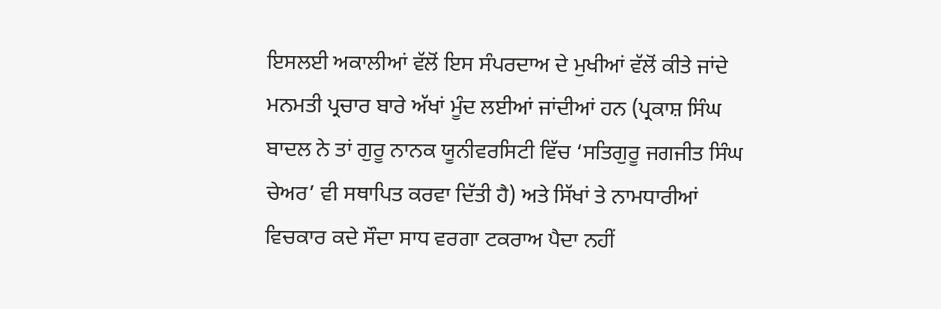ਇਸਲਈ ਅਕਾਲੀਆਂ ਵੱਲੋਂ ਇਸ ਸੰਪਰਦਾਅ ਦੇ ਮੁਖੀਆਂ ਵੱਲੋਂ ਕੀਤੇ ਜਾਂਦੇ ਮਨਮਤੀ ਪ੍ਰਚਾਰ ਬਾਰੇ ਅੱਖਾਂ ਮੂੰਦ ਲਈਆਂ ਜਾਂਦੀਆਂ ਹਨ (ਪ੍ਰਕਾਸ਼ ਸਿੰਘ ਬਾਦਲ ਨੇ ਤਾਂ ਗੁਰੂ ਨਾਨਕ ਯੂਨੀਵਰਸਿਟੀ ਵਿੱਚ ‘ਸਤਿਗੁਰੂ ਜਗਜੀਤ ਸਿੰਘ ਚੇਅਰ’ ਵੀ ਸਥਾਪਿਤ ਕਰਵਾ ਦਿੱਤੀ ਹੈ) ਅਤੇ ਸਿੱਖਾਂ ਤੇ ਨਾਮਧਾਰੀਆਂ ਵਿਚਕਾਰ ਕਦੇ ਸੌਦਾ ਸਾਧ ਵਰਗਾ ਟਕਰਾਅ ਪੈਦਾ ਨਹੀਂ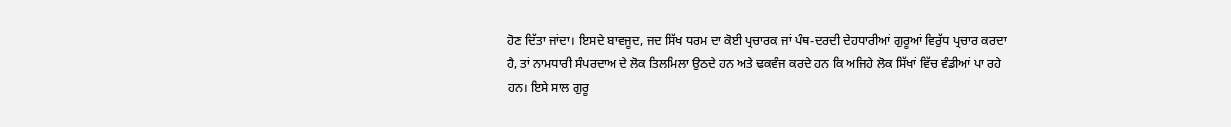ਹੋਣ ਦਿੱਤਾ ਜਾਂਦਾ। ਇਸਦੇ ਬਾਵਜੂਦ, ਜਦ ਸਿੱਖ ਧਰਮ ਦਾ ਕੋਈ ਪ੍ਰਚਾਰਕ ਜਾਂ ਪੰਥ-ਦਰਦੀ ਦੇਹਧਾਰੀਆਂ ਗੁਰੂਆਂ ਵਿਰੁੱਧ ਪ੍ਰਚਾਰ ਕਰਦਾ ਹੈ, ਤਾਂ ਨਾਮਧਾਰੀ ਸੰਪਰਦਾਅ ਦੇ ਲੋਕ ਤਿਲਮਿਲਾ ਉਠਦੇ ਹਨ ਅਤੇ ਢਕਵੰਜ ਕਰਦੇ ਹਨ ਕਿ ਅਜਿਹੇ ਲੋਕ ਸਿੱਖਾਂ ਵਿੱਚ ਵੰਡੀਆਂ ਪਾ ਰਹੇ ਹਨ। ਇਸੇ ਸਾਲ ਗੁਰੂ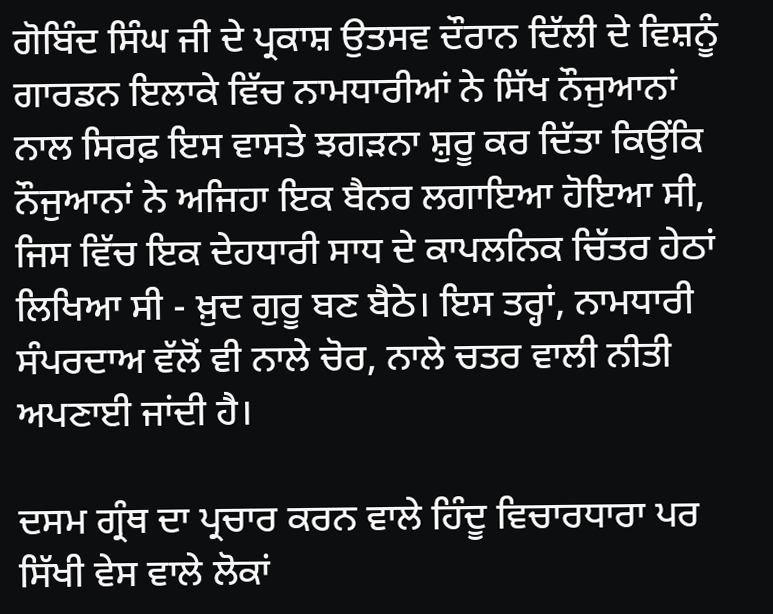ਗੋਬਿੰਦ ਸਿੰਘ ਜੀ ਦੇ ਪ੍ਰਕਾਸ਼ ਉਤਸਵ ਦੌਰਾਨ ਦਿੱਲੀ ਦੇ ਵਿਸ਼ਨੂੰ ਗਾਰਡਨ ਇਲਾਕੇ ਵਿੱਚ ਨਾਮਧਾਰੀਆਂ ਨੇ ਸਿੱਖ ਨੌਜੁਆਨਾਂ ਨਾਲ ਸਿਰਫ਼ ਇਸ ਵਾਸਤੇ ਝਗੜਨਾ ਸ਼ੁਰੂ ਕਰ ਦਿੱਤਾ ਕਿਉਂਕਿ ਨੌਜੁਆਨਾਂ ਨੇ ਅਜਿਹਾ ਇਕ ਬੈਨਰ ਲਗਾਇਆ ਹੋਇਆ ਸੀ, ਜਿਸ ਵਿੱਚ ਇਕ ਦੇਹਧਾਰੀ ਸਾਧ ਦੇ ਕਾਪਲਨਿਕ ਚਿੱਤਰ ਹੇਠਾਂ ਲਿਖਿਆ ਸੀ - ਖ਼ੁਦ ਗੁਰੂ ਬਣ ਬੈਠੇ। ਇਸ ਤਰ੍ਹਾਂ, ਨਾਮਧਾਰੀ ਸੰਪਰਦਾਅ ਵੱਲੋਂ ਵੀ ਨਾਲੇ ਚੋਰ, ਨਾਲੇ ਚਤਰ ਵਾਲੀ ਨੀਤੀ ਅਪਣਾਈ ਜਾਂਦੀ ਹੈ।

ਦਸਮ ਗ੍ਰੰਥ ਦਾ ਪ੍ਰਚਾਰ ਕਰਨ ਵਾਲੇ ਹਿੰਦੂ ਵਿਚਾਰਧਾਰਾ ਪਰ ਸਿੱਖੀ ਵੇਸ ਵਾਲੇ ਲੋਕਾਂ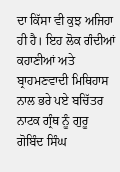ਦਾ ਕਿੱਸਾ ਵੀ ਕੁਝ ਅਜਿਹਾ ਹੀ ਹੈ। ਇਹ ਲੋਕ ਗੰਦੀਆਂ ਕਹਾਣੀਆਂ ਅਤੇ ਬ੍ਰਾਹਮਣਵਾਦੀ ਮਿਥਿਹਾਸ ਨਾਲ ਭਰੇ ਪਏ ਬਚਿੱਤਰ ਨਾਟਕ ਗ੍ਰੰਥ ਨੂੰ ਗੁਰੂ ਗੋਬਿੰਦ ਸਿੰਘ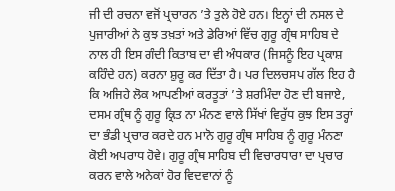ਜੀ ਦੀ ਰਚਨਾ ਵਜੋਂ ਪ੍ਰਚਾਰਨ ’ਤੇ ਤੁਲੇ ਹੋਏ ਹਨ। ਇਨ੍ਹਾਂ ਦੀ ਨਸਲ ਦੇ ਪੁਜਾਰੀਆਂ ਨੇ ਕੁਝ ਤਖ਼ਤਾਂ ਅਤੇ ਡੇਰਿਆਂ ਵਿੱਚ ਗੁਰੂ ਗ੍ਰੰਥ ਸਾਹਿਬ ਦੇ ਨਾਲ ਹੀ ਇਸ ਗੰਦੀ ਕਿਤਾਬ ਦਾ ਵੀ ਅੰਧਕਾਰ (ਜਿਸਨੂੰ ਇਹ ਪ੍ਰਕਾਸ਼ ਕਹਿੰਦੇ ਹਨ) ਕਰਨਾ ਸ਼ੁਰੂ ਕਰ ਦਿੱਤਾ ਹੈ। ਪਰ ਦਿਲਚਸਪ ਗੱਲ ਇਹ ਹੈ ਕਿ ਅਜਿਹੇ ਲੋਕ ਆਪਣੀਆਂ ਕਰਤੂਤਾਂ ’ਤੇ ਸ਼ਰਮਿੰਦਾ ਹੋਣ ਦੀ ਬਜਾਏ, ਦਸਮ ਗ੍ਰੰਥ ਨੂੰ ਗੁਰੂ ਕ੍ਰਿਤ ਨਾ ਮੰਨਣ ਵਾਲੇ ਸਿੱਖਾਂ ਵਿਰੁੱਧ ਕੁਝ ਇਸ ਤਰ੍ਹਾਂ ਦਾ ਭੰਡੀ ਪ੍ਰਚਾਰ ਕਰਦੇ ਹਨ ਮਾਨੋ ਗੁਰੂ ਗ੍ਰੰਥ ਸਾਹਿਬ ਨੂੰ ਗੁਰੂ ਮੰਨਣਾ ਕੋਈ ਅਪਰਾਧ ਹੋਵੇ। ਗੁਰੂ ਗ੍ਰੰਥ ਸਾਹਿਬ ਦੀ ਵਿਚਾਰਧਾਰਾ ਦਾ ਪ੍ਰਚਾਰ ਕਰਨ ਵਾਲੇ ਅਨੇਕਾਂ ਹੋਰ ਵਿਦਵਾਨਾਂ ਨੂੰ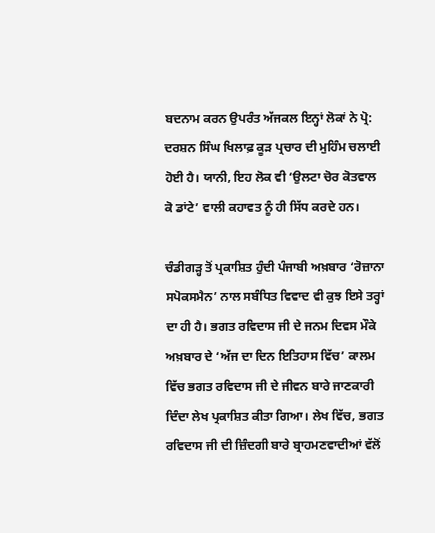ਬਦਨਾਮ ਕਰਨ ਉਪਰੰਤ ਅੱਜਕਲ ਇਨ੍ਹਾਂ ਲੋਕਾਂ ਨੇ ਪ੍ਰੋ: ਦਰਸ਼ਨ ਸਿੰਘ ਖਿਲਾਫ਼ ਕੂੜ ਪ੍ਰਚਾਰ ਦੀ ਮੁਹਿੰਮ ਚਲਾਈ ਹੋਈ ਹੈ। ਯਾਨੀ, ਇਹ ਲੋਕ ਵੀ ‘ਉਲਟਾ ਚੋਰ ਕੋਤਵਾਲ ਕੋ ਡਾਂਟੇ’ ਵਾਲੀ ਕਹਾਵਤ ਨੂੰ ਹੀ ਸਿੱਧ ਕਰਦੇ ਹਨ।

ਚੰਡੀਗੜ੍ਹ ਤੋਂ ਪ੍ਰਕਾਸ਼ਿਤ ਹੁੰਦੀ ਪੰਜਾਬੀ ਅਖ਼ਬਾਰ ‘ਰੋਜ਼ਾਨਾ ਸਪੋਕਸਮੈਨ’ ਨਾਲ ਸਬੰਧਿਤ ਵਿਵਾਦ ਵੀ ਕੁਝ ਇਸੇ ਤਰ੍ਹਾਂ ਦਾ ਹੀ ਹੈ। ਭਗਤ ਰਵਿਦਾਸ ਜੀ ਦੇ ਜਨਮ ਦਿਵਸ ਮੌਕੇ ਅਖ਼ਬਾਰ ਦੇ ‘ਅੱਜ ਦਾ ਦਿਨ ਇਤਿਹਾਸ ਵਿੱਚ’ ਕਾਲਮ ਵਿੱਚ ਭਗਤ ਰਵਿਦਾਸ ਜੀ ਦੇ ਜੀਵਨ ਬਾਰੇ ਜਾਣਕਾਰੀ ਦਿੰਦਾ ਲੇਖ ਪ੍ਰਕਾਸ਼ਿਤ ਕੀਤਾ ਗਿਆ। ਲੇਖ ਵਿੱਚ, ਭਗਤ ਰਵਿਦਾਸ ਜੀ ਦੀ ਜ਼ਿੰਦਗੀ ਬਾਰੇ ਬ੍ਰਾਹਮਣਵਾਦੀਆਂ ਵੱਲੋਂ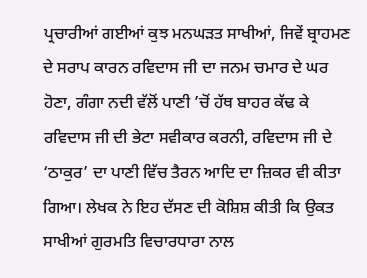ਪ੍ਰਚਾਰੀਆਂ ਗਈਆਂ ਕੁਝ ਮਨਘੜਤ ਸਾਖੀਆਂ, ਜਿਵੇਂ ਬ੍ਰਾਹਮਣ ਦੇ ਸਰਾਪ ਕਾਰਨ ਰਵਿਦਾਸ ਜੀ ਦਾ ਜਨਮ ਚਮਾਰ ਦੇ ਘਰ ਹੋਣਾ, ਗੰਗਾ ਨਦੀ ਵੱਲੋਂ ਪਾਣੀ ’ਚੋਂ ਹੱਥ ਬਾਹਰ ਕੱਢ ਕੇ ਰਵਿਦਾਸ ਜੀ ਦੀ ਭੇਟਾ ਸਵੀਕਾਰ ਕਰਨੀ, ਰਵਿਦਾਸ ਜੀ ਦੇ ‘ਠਾਕੁਰ’ ਦਾ ਪਾਣੀ ਵਿੱਚ ਤੈਰਨ ਆਦਿ ਦਾ ਜ਼ਿਕਰ ਵੀ ਕੀਤਾ ਗਿਆ। ਲੇਖਕ ਨੇ ਇਹ ਦੱਸਣ ਦੀ ਕੋਸ਼ਿਸ਼ ਕੀਤੀ ਕਿ ਉਕਤ ਸਾਖੀਆਂ ਗੁਰਮਤਿ ਵਿਚਾਰਧਾਰਾ ਨਾਲ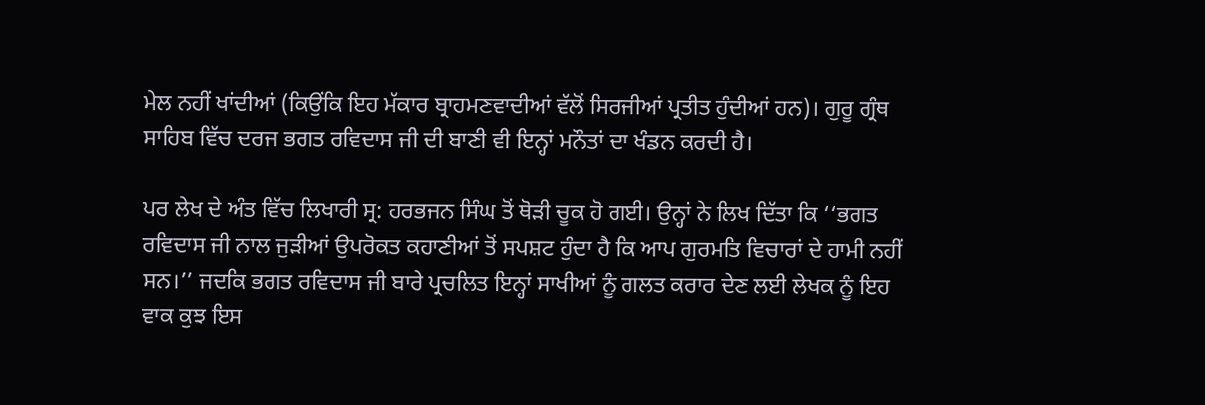ਮੇਲ ਨਹੀਂ ਖਾਂਦੀਆਂ (ਕਿਉਂਕਿ ਇਹ ਮੱਕਾਰ ਬ੍ਰਾਹਮਣਵਾਦੀਆਂ ਵੱਲੋਂ ਸਿਰਜੀਆਂ ਪ੍ਰਤੀਤ ਹੁੰਦੀਆਂ ਹਨ)। ਗੁਰੂ ਗ੍ਰੰਥ ਸਾਹਿਬ ਵਿੱਚ ਦਰਜ ਭਗਤ ਰਵਿਦਾਸ ਜੀ ਦੀ ਬਾਣੀ ਵੀ ਇਨ੍ਹਾਂ ਮਨੌਤਾਂ ਦਾ ਖੰਡਨ ਕਰਦੀ ਹੈ।

ਪਰ ਲੇਖ ਦੇ ਅੰਤ ਵਿੱਚ ਲਿਖਾਰੀ ਸ੍ਰ: ਹਰਭਜਨ ਸਿੰਘ ਤੋਂ ਥੋੜੀ ਚੂਕ ਹੋ ਗਈ। ਉਨ੍ਹਾਂ ਨੇ ਲਿਖ ਦਿੱਤਾ ਕਿ ‘‘ਭਗਤ ਰਵਿਦਾਸ ਜੀ ਨਾਲ ਜੁੜੀਆਂ ਉਪਰੋਕਤ ਕਹਾਣੀਆਂ ਤੋਂ ਸਪਸ਼ਟ ਹੁੰਦਾ ਹੈ ਕਿ ਆਪ ਗੁਰਮਤਿ ਵਿਚਾਰਾਂ ਦੇ ਹਾਮੀ ਨਹੀਂ ਸਨ।’’ ਜਦਕਿ ਭਗਤ ਰਵਿਦਾਸ ਜੀ ਬਾਰੇ ਪ੍ਰਚਲਿਤ ਇਨ੍ਹਾਂ ਸਾਖੀਆਂ ਨੂੰ ਗਲਤ ਕਰਾਰ ਦੇਣ ਲਈ ਲੇਖਕ ਨੂੰ ਇਹ ਵਾਕ ਕੁਝ ਇਸ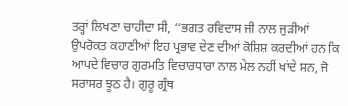ਤਰ੍ਹਾਂ ਲਿਖਣਾ ਚਾਹੀਦਾ ਸੀ, ‘‘ਭਗਤ ਰਵਿਦਾਸ ਜੀ ਨਾਲ ਜੁੜੀਆਂ ਉਪਰੋਕਤ ਕਹਾਣੀਆਂ ਇਹ ਪ੍ਰਭਾਵ ਦੇਣ ਦੀਆਂ ਕੋਸ਼ਿਸ਼ ਕਰਦੀਆਂ ਹਨ ਕਿ ਆਪਦੇ ਵਿਚਾਰ ਗੁਰਮਤਿ ਵਿਚਾਰਧਾਰਾ ਨਾਲ ਮੇਲ ਨਹੀਂ ਖਾਂਦੇ ਸਨ, ਜੋ ਸਰਾਸਰ ਝੂਠ ਹੈ। ਗੁਰੂ ਗ੍ਰੰਥ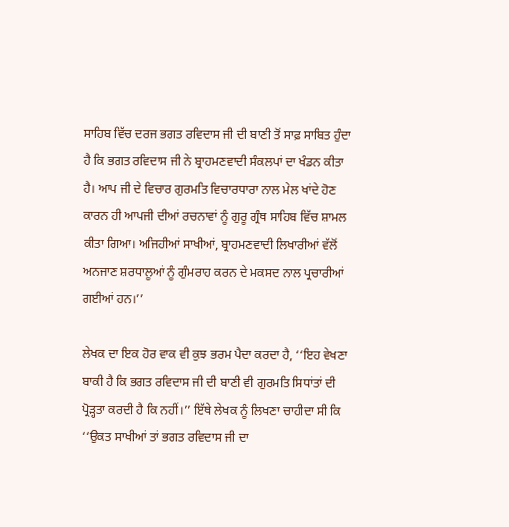ਸਾਹਿਬ ਵਿੱਚ ਦਰਜ ਭਗਤ ਰਵਿਦਾਸ ਜੀ ਦੀ ਬਾਣੀ ਤੋਂ ਸਾਫ਼ ਸਾਬਿਤ ਹੁੰਦਾ ਹੈ ਕਿ ਭਗਤ ਰਵਿਦਾਸ ਜੀ ਨੇ ਬ੍ਰਾਹਮਣਵਾਦੀ ਸੰਕਲਪਾਂ ਦਾ ਖੰਡਨ ਕੀਤਾ ਹੈ। ਆਪ ਜੀ ਦੇ ਵਿਚਾਰ ਗੁਰਮਤਿ ਵਿਚਾਰਧਾਰਾ ਨਾਲ ਮੇਲ ਖਾਂਦੇ ਹੋਣ ਕਾਰਨ ਹੀ ਆਪਜੀ ਦੀਆਂ ਰਚਨਾਵਾਂ ਨੂੰ ਗੁਰੂ ਗ੍ਰੰਥ ਸਾਹਿਬ ਵਿੱਚ ਸ਼ਾਮਲ ਕੀਤਾ ਗਿਆ। ਅਜਿਹੀਆਂ ਸਾਖੀਆਂ, ਬ੍ਰਾਹਮਣਵਾਦੀ ਲਿਖਾਰੀਆਂ ਵੱਲੋਂ ਅਨਜਾਣ ਸ਼ਰਧਾਲੂਆਂ ਨੂੰ ਗੁੰਮਰਾਹ ਕਰਨ ਦੇ ਮਕਸਦ ਨਾਲ ਪ੍ਰਚਾਰੀਆਂ ਗਈਆਂ ਹਨ।’’

ਲੇਖਕ ਦਾ ਇਕ ਹੋਰ ਵਾਕ ਵੀ ਕੁਝ ਭਰਮ ਪੈਦਾ ਕਰਦਾ ਹੈ, ‘‘ਇਹ ਵੇਖਣਾ ਬਾਕੀ ਹੈ ਕਿ ਭਗਤ ਰਵਿਦਾਸ ਜੀ ਦੀ ਬਾਣੀ ਵੀ ਗੁਰਮਤਿ ਸਿਧਾਂਤਾਂ ਦੀ ਪ੍ਰੋੜ੍ਹਤਾ ਕਰਦੀ ਹੈ ਕਿ ਨਹੀਂ।’’ ਇੱਥੇ ਲੇਖਕ ਨੂੰ ਲਿਖਣਾ ਚਾਹੀਦਾ ਸੀ ਕਿ ‘‘ਉਕਤ ਸਾਖੀਆਂ ਤਾਂ ਭਗਤ ਰਵਿਦਾਸ ਜੀ ਦਾ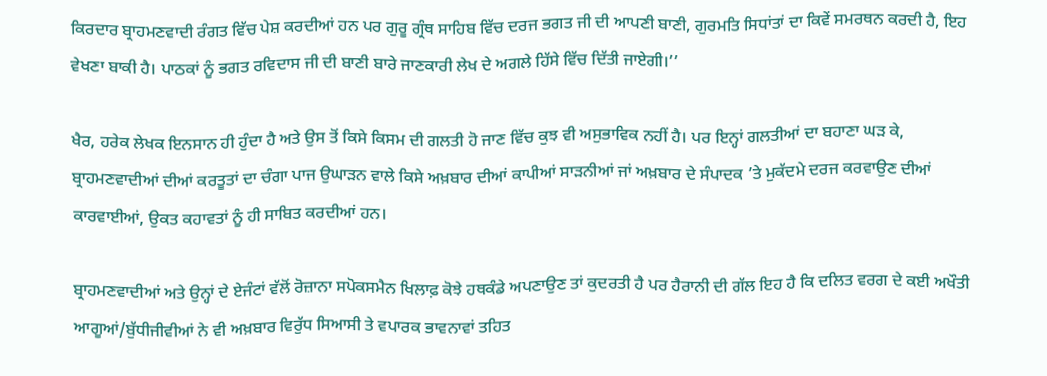ਕਿਰਦਾਰ ਬ੍ਰਾਹਮਣਵਾਦੀ ਰੰਗਤ ਵਿੱਚ ਪੇਸ਼ ਕਰਦੀਆਂ ਹਨ ਪਰ ਗੁਰੂ ਗ੍ਰੰਥ ਸਾਹਿਬ ਵਿੱਚ ਦਰਜ ਭਗਤ ਜੀ ਦੀ ਆਪਣੀ ਬਾਣੀ, ਗੁਰਮਤਿ ਸਿਧਾਂਤਾਂ ਦਾ ਕਿਵੇਂ ਸਮਰਥਨ ਕਰਦੀ ਹੈ, ਇਹ ਵੇਖਣਾ ਬਾਕੀ ਹੈ। ਪਾਠਕਾਂ ਨੂੰ ਭਗਤ ਰਵਿਦਾਸ ਜੀ ਦੀ ਬਾਣੀ ਬਾਰੇ ਜਾਣਕਾਰੀ ਲੇਖ ਦੇ ਅਗਲੇ ਹਿੱਸੇ ਵਿੱਚ ਦਿੱਤੀ ਜਾਏਗੀ।’’

ਖੈਰ, ਹਰੇਕ ਲੇਖਕ ਇਨਸਾਨ ਹੀ ਹੁੰਦਾ ਹੈ ਅਤੇ ਉਸ ਤੋਂ ਕਿਸੇ ਕਿਸਮ ਦੀ ਗਲਤੀ ਹੋ ਜਾਣ ਵਿੱਚ ਕੁਝ ਵੀ ਅਸੁਭਾਵਿਕ ਨਹੀਂ ਹੈ। ਪਰ ਇਨ੍ਹਾਂ ਗਲਤੀਆਂ ਦਾ ਬਹਾਣਾ ਘੜ ਕੇ, ਬ੍ਰਾਹਮਣਵਾਦੀਆਂ ਦੀਆਂ ਕਰਤੂਤਾਂ ਦਾ ਚੰਗਾ ਪਾਜ ਉਘਾੜਨ ਵਾਲੇ ਕਿਸੇ ਅਖ਼ਬਾਰ ਦੀਆਂ ਕਾਪੀਆਂ ਸਾੜਨੀਆਂ ਜਾਂ ਅਖ਼ਬਾਰ ਦੇ ਸੰਪਾਦਕ ’ਤੇ ਮੁਕੱਦਮੇ ਦਰਜ ਕਰਵਾਉਣ ਦੀਆਂ ਕਾਰਵਾਈਆਂ, ਉਕਤ ਕਹਾਵਤਾਂ ਨੂੰ ਹੀ ਸਾਬਿਤ ਕਰਦੀਆਂ ਹਨ।

ਬ੍ਰਾਹਮਣਵਾਦੀਆਂ ਅਤੇ ਉਨ੍ਹਾਂ ਦੇ ਏਜੰਟਾਂ ਵੱਲੋਂ ਰੋਜ਼ਾਨਾ ਸਪੋਕਸਮੈਨ ਖਿਲਾਫ਼ ਕੋਝੇ ਹਥਕੰਡੇ ਅਪਣਾਉਣ ਤਾਂ ਕੁਦਰਤੀ ਹੈ ਪਰ ਹੈਰਾਨੀ ਦੀ ਗੱਲ ਇਹ ਹੈ ਕਿ ਦਲਿਤ ਵਰਗ ਦੇ ਕਈ ਅਖੌਤੀ ਆਗੂਆਂ/ਬੁੱਧੀਜੀਵੀਆਂ ਨੇ ਵੀ ਅਖ਼ਬਾਰ ਵਿਰੁੱਧ ਸਿਆਸੀ ਤੇ ਵਪਾਰਕ ਭਾਵਨਾਵਾਂ ਤਹਿਤ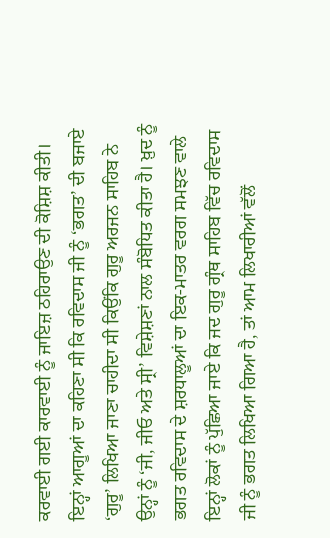ਕਰਵਾਈ ਗਈ ਕਾਰਵਾਈ ਨੂੰ ਜਾਇਜ਼ ਠਹਿਰਾਉਣ ਦੀ ਕੋਸ਼ਿਸ਼ ਕੀਤੀ। ਇਨ੍ਹਾਂ ਆਗੂਆਂ ਦਾ ਕਹਿਣਾ ਸੀ ਕਿ ਰਵਿਦਾਸ ਜੀ ਨੂੰ ‘ਭਗਤ’ ਦੀ ਬਜਾਏ ‘ਗੁਰੂ’ ਲਿਖਿਆ ਜਾਣਾ ਚਾਹੀਦਾ ਸੀ ਕਿਉਂਕਿ ਗੁਰੂ ਅਰਜਨ ਸਾਹਿਬ ਨੇ ਉਨ੍ਹਾਂ ਨੂੰ ‘ਜੀ, ਜੀਓ ਅਤੇ ਸ੍ਰੀ’ ਵਿਸ਼ੇਸ਼ਣਾਂ ਨਾਲ ਸੰਬੋਧਿਤ ਕੀਤਾ ਹੈ। ਖ਼ੁਦ ਨੂੰ ਭਗਤ ਰਵਿਦਾਸ ਦੇ ਸ਼ਰਧਾਲੂਆਂ ਦਾ ਇਕ-ਮਾਤਰ ਵਰਗ ਸਮਝਣ ਵਾਲੇ ਇਨ੍ਹਾਂ ਲੋਕਾਂ ਨੂੰ ਪੁੱਛਿਆ ਜਾਏ ਕਿ ਜਦ ਗੁਰੂ ਗ੍ਰੰਥ ਸਾਹਿਬ ਵਿੱਚ ਰਵਿਦਾਸ ਜੀ ਨੂੰ ਭਗਤ ਲਿਖਿਆ ਗਿਆ ਹੈ, ਤਾਂ ਆਮ ਲਿਖਾਰੀਆਂ ਵੱਲੋਂ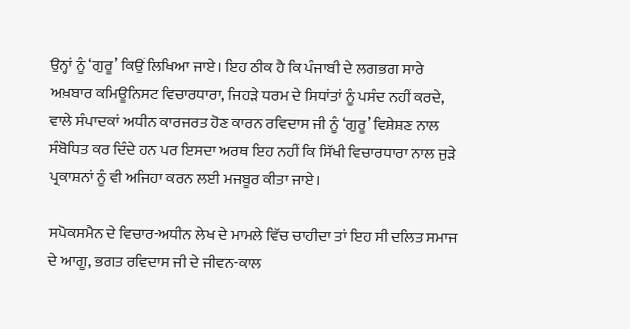ਉਨ੍ਹਾਂ ਨੂੰ ‘ਗੁਰੂ’ ਕਿਉਂ ਲਿਖਿਆ ਜਾਏ। ਇਹ ਠੀਕ ਹੈ ਕਿ ਪੰਜਾਬੀ ਦੇ ਲਗਭਗ ਸਾਰੇ ਅਖ਼ਬਾਰ ਕਮਿਊਨਿਸਟ ਵਿਚਾਰਧਾਰਾ, ਜਿਹੜੇ ਧਰਮ ਦੇ ਸਿਧਾਂਤਾਂ ਨੂੰ ਪਸੰਦ ਨਹੀਂ ਕਰਦੇ, ਵਾਲੇ ਸੰਪਾਦਕਾਂ ਅਧੀਨ ਕਾਰਜਰਤ ਹੋਣ ਕਾਰਨ ਰਵਿਦਾਸ ਜੀ ਨੂੰ ‘ਗੁਰੂ’ ਵਿਸ਼ੇਸ਼ਣ ਨਾਲ ਸੰਬੋਧਿਤ ਕਰ ਦਿੰਦੇ ਹਨ ਪਰ ਇਸਦਾ ਅਰਥ ਇਹ ਨਹੀਂ ਕਿ ਸਿੱਖੀ ਵਿਚਾਰਧਾਰਾ ਨਾਲ ਜੁੜੇ ਪ੍ਰਕਾਸ਼ਨਾਂ ਨੂੰ ਵੀ ਅਜਿਹਾ ਕਰਨ ਲਈ ਮਜਬੂਰ ਕੀਤਾ ਜਾਏ।

ਸਪੋਕਸਮੈਨ ਦੇ ਵਿਚਾਰ-ਅਧੀਨ ਲੇਖ ਦੇ ਮਾਮਲੇ ਵਿੱਚ ਚਾਹੀਦਾ ਤਾਂ ਇਹ ਸੀ ਦਲਿਤ ਸਮਾਜ ਦੇ ਆਗੂ, ਭਗਤ ਰਵਿਦਾਸ ਜੀ ਦੇ ਜੀਵਨ-ਕਾਲ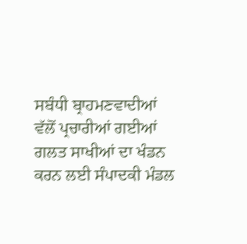ਸਬੰਧੀ ਬ੍ਰਾਹਮਣਵਾਦੀਆਂ ਵੱਲੋਂ ਪ੍ਰਚਾਰੀਆਂ ਗਈਆਂ ਗਲਤ ਸਾਖੀਆਂ ਦਾ ਖੰਡਨ ਕਰਨ ਲਈ ਸੰਪਾਦਕੀ ਮੰਡਲ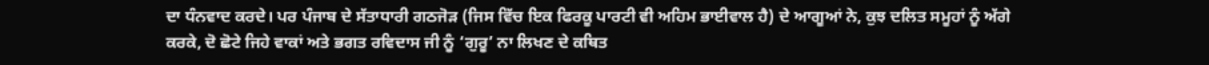ਦਾ ਧੰਨਵਾਦ ਕਰਦੇ। ਪਰ ਪੰਜਾਬ ਦੇ ਸੱਤਾਧਾਰੀ ਗਠਜੋੜ (ਜਿਸ ਵਿੱਚ ਇਕ ਫਿਰਕੂ ਪਾਰਟੀ ਵੀ ਅਹਿਮ ਭਾਈਵਾਲ ਹੈ) ਦੇ ਆਗੂਆਂ ਨੇ, ਕੁਝ ਦਲਿਤ ਸਮੂਹਾਂ ਨੂੰ ਅੱਗੇ ਕਰਕੇ, ਦੋ ਛੋਟੇ ਜਿਹੇ ਵਾਕਾਂ ਅਤੇ ਭਗਤ ਰਵਿਦਾਸ ਜੀ ਨੂੰ ‘ਗੁਰੂ’ ਨਾ ਲਿਖਣ ਦੇ ਕਥਿਤ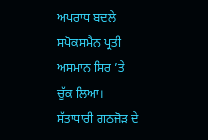ਅਪਰਾਧ ਬਦਲੇ ਸਪੋਕਸਮੈਨ ਪ੍ਰਤੀ ਅਸਮਾਨ ਸਿਰ ’ਤੇ ਚੁੱਕ ਲਿਆ। ਸੱਤਾਧਾਰੀ ਗਠਜੋੜ ਦੇ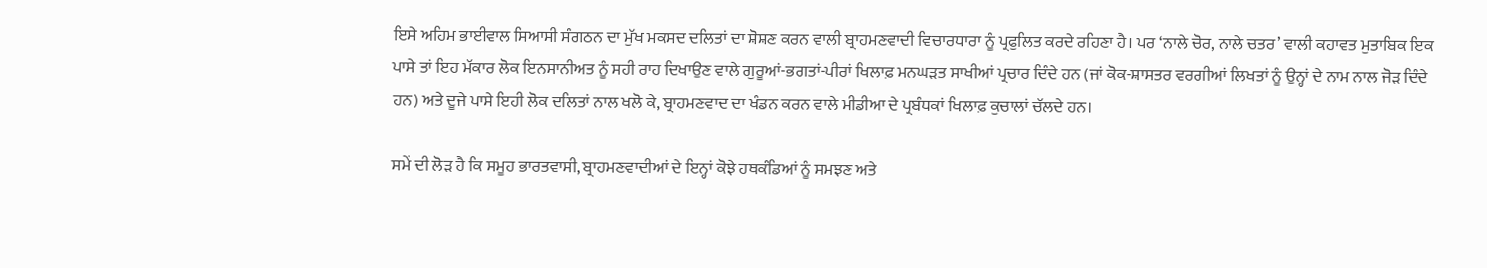ਇਸੇ ਅਹਿਮ ਭਾਈਵਾਲ ਸਿਆਸੀ ਸੰਗਠਨ ਦਾ ਮੁੱਖ ਮਕਸਦ ਦਲਿਤਾਂ ਦਾ ਸ਼ੋਸ਼ਣ ਕਰਨ ਵਾਲੀ ਬ੍ਰਾਹਮਣਵਾਦੀ ਵਿਚਾਰਧਾਰਾ ਨੂੰ ਪ੍ਰਫੁਲਿਤ ਕਰਦੇ ਰਹਿਣਾ ਹੈ। ਪਰ ‘ਨਾਲੇ ਚੋਰ, ਨਾਲੇ ਚਤਰ’ ਵਾਲੀ ਕਹਾਵਤ ਮੁਤਾਬਿਕ ਇਕ ਪਾਸੇ ਤਾਂ ਇਹ ਮੱਕਾਰ ਲੋਕ ਇਨਸਾਨੀਅਤ ਨੂੰ ਸਹੀ ਰਾਹ ਦਿਖਾਉਣ ਵਾਲੇ ਗੁਰੂਆਂ-ਭਗਤਾਂ-ਪੀਰਾਂ ਖਿਲਾਫ਼ ਮਨਘੜਤ ਸਾਖੀਆਂ ਪ੍ਰਚਾਰ ਦਿੰਦੇ ਹਨ (ਜਾਂ ਕੋਕ-ਸ਼ਾਸਤਰ ਵਰਗੀਆਂ ਲਿਖਤਾਂ ਨੂੰ ਉਨ੍ਹਾਂ ਦੇ ਨਾਮ ਨਾਲ ਜੋੜ ਦਿੰਦੇ ਹਨ) ਅਤੇ ਦੂਜੇ ਪਾਸੇ ਇਹੀ ਲੋਕ ਦਲਿਤਾਂ ਨਾਲ ਖਲੋ ਕੇ, ਬ੍ਰਾਹਮਣਵਾਦ ਦਾ ਖੰਡਨ ਕਰਨ ਵਾਲੇ ਮੀਡੀਆ ਦੇ ਪ੍ਰਬੰਧਕਾਂ ਖਿਲਾਫ਼ ਕੁਚਾਲਾਂ ਚੱਲਦੇ ਹਨ।

ਸਮੇਂ ਦੀ ਲੋੜ ਹੈ ਕਿ ਸਮੂਹ ਭਾਰਤਵਾਸੀ, ਬ੍ਰਾਹਮਣਵਾਦੀਆਂ ਦੇ ਇਨ੍ਹਾਂ ਕੋਝੇ ਹਥਕੰਡਿਆਂ ਨੂੰ ਸਮਝਣ ਅਤੇ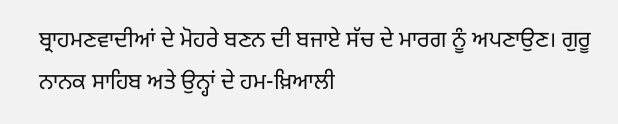ਬ੍ਰਾਹਮਣਵਾਦੀਆਂ ਦੇ ਮੋਹਰੇ ਬਣਨ ਦੀ ਬਜਾਏ ਸੱਚ ਦੇ ਮਾਰਗ ਨੂੰ ਅਪਣਾਉਣ। ਗੁਰੂ ਨਾਨਕ ਸਾਹਿਬ ਅਤੇ ਉਨ੍ਹਾਂ ਦੇ ਹਮ-ਖ਼ਿਆਲੀ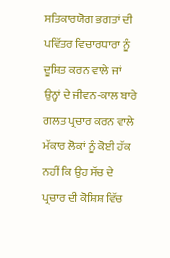ਸਤਿਕਾਰਯੋਗ ਭਗਤਾਂ ਦੀ ਪਵਿੱਤਰ ਵਿਚਾਰਧਾਰਾ ਨੂੰ ਦੂਸ਼ਿਤ ਕਰਨ ਵਾਲੇ ਜਾਂ ਉਨ੍ਹਾਂ ਦੇ ਜੀਵਨ-ਕਾਲ ਬਾਰੇ ਗਲਤ ਪ੍ਰਚਾਰ ਕਰਨ ਵਾਲੇ ਮੱਕਾਰ ਲੋਕਾਂ ਨੂੰ ਕੋਈ ਹੱਕ ਨਹੀਂ ਕਿ ਉਹ ਸੱਚ ਦੇ ਪ੍ਰਚਾਰ ਦੀ ਕੋਸ਼ਿਸ਼ ਵਿੱਚ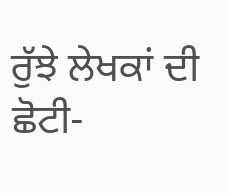ਰੁੱਝੇ ਲੇਖਕਾਂ ਦੀ ਛੋਟੀ-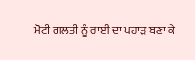ਮੋਟੀ ਗਲਤੀ ਨੂੰ ਰਾਈ ਦਾ ਪਹਾੜ ਬਣਾ ਕੇ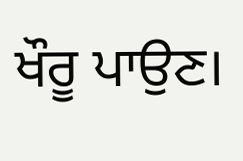ਖੌਰੂ ਪਾਉਣ।